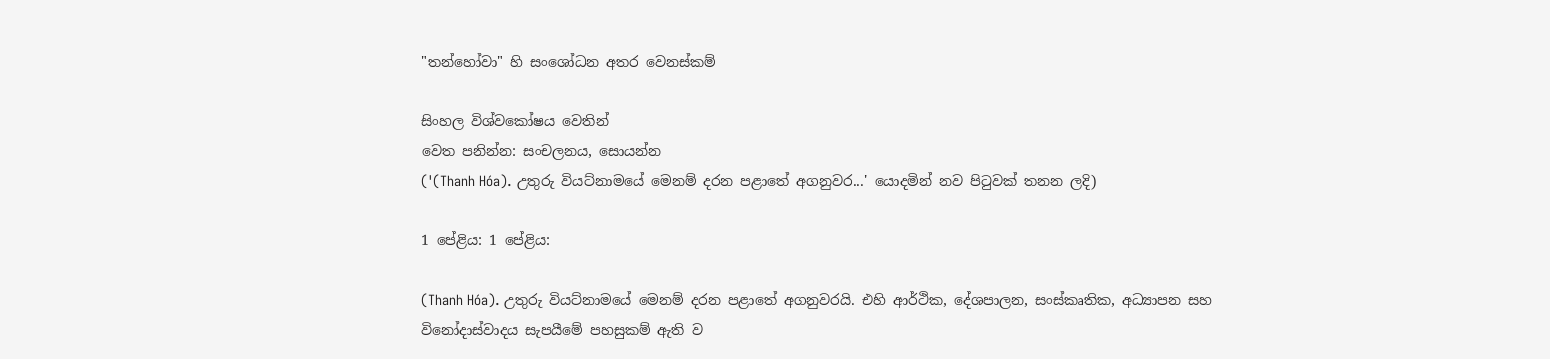"තන්හෝවා" හි සංශෝධන අතර වෙනස්කම්

සිංහල විශ්වකෝෂය වෙතින්
වෙත පනින්න: සංචලනය, සොයන්න
('(Thanh Hóa). උතුරු වියට්නාමයේ මෙනම් දරන පළාතේ අගනුවර...' යොදමින් නව පිටුවක් තනන ලදි)

1 පේළිය: 1 පේළිය:

(Thanh Hóa). උතුරු වියට්නාමයේ මෙනම් දරන පළාතේ අගනුවරයි. එහි ආර්ථික, දේශපාලන, සංස්කෘතික, අධ්‍යාපන සහ විනෝදාස්වාදය සැපයීමේ පහසුකම් ඇති ව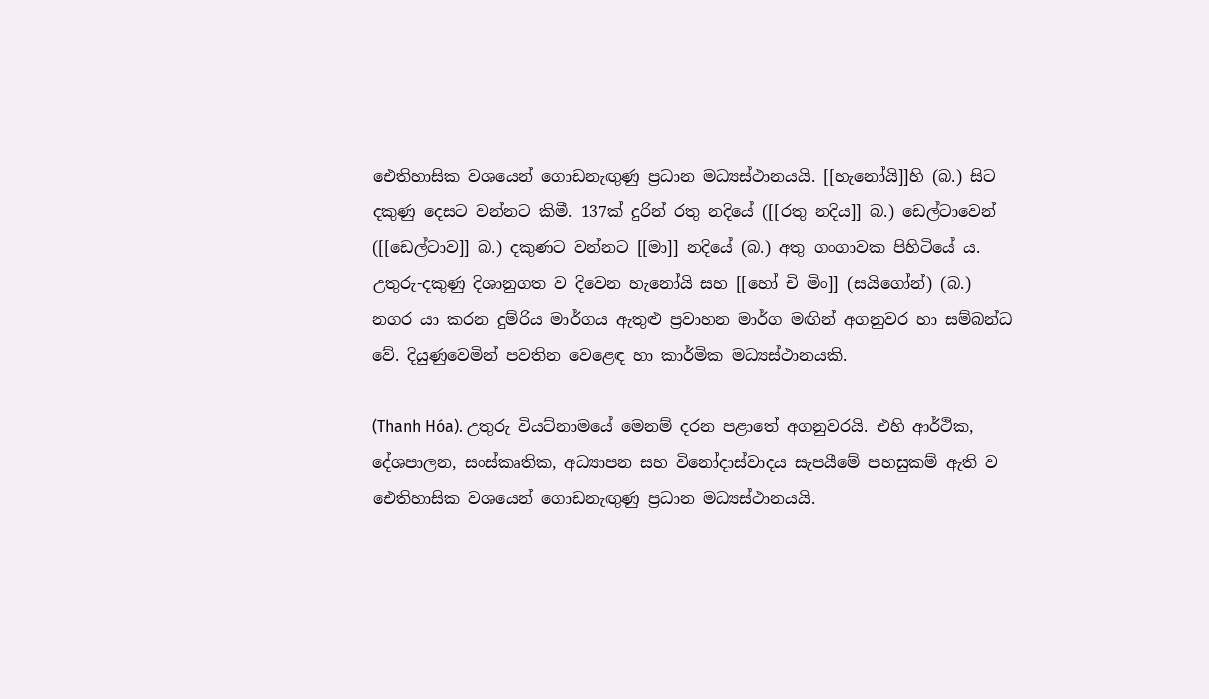ඓතිහාසික වශයෙන් ගොඩනැඟුණු ප්‍රධාන මධ්‍යස්ථානයයි. [[හැනෝයි]]හි (බ.) සිට දකුණු දෙසට වන්නට කිමී. 137ක් දුරින් රතු නදියේ ([[රතු නදිය]] බ.) ඩෙල්ටාවෙන් ([[ඩෙල්ටාව]] බ.) දකුණට වන්නට [[මා]] නදියේ (බ.) අතු ගංගාවක පිහිටියේ ය. උතුරු-දකුණු දිශානුගත ව දිවෙන හැනෝයි සහ [[හෝ චි මිං]] (සයිගෝන්) (බ.) නගර යා කරන දුම්රිය මාර්ගය ඇතුළු ප්‍රවාහන මාර්ග මඟින් අගනුවර හා සම්බන්ධ වේ. දියුණුවෙමින් පවතින වෙළෙඳ හා කාර්මික මධ්‍යස්ථානයකි.

(Thanh Hóa). උතුරු වියට්නාමයේ මෙනම් දරන පළාතේ අගනුවරයි. එහි ආර්ථික, දේශපාලන, සංස්කෘතික, අධ්‍යාපන සහ විනෝදාස්වාදය සැපයීමේ පහසුකම් ඇති ව ඓතිහාසික වශයෙන් ගොඩනැඟුණු ප්‍රධාන මධ්‍යස්ථානයයි.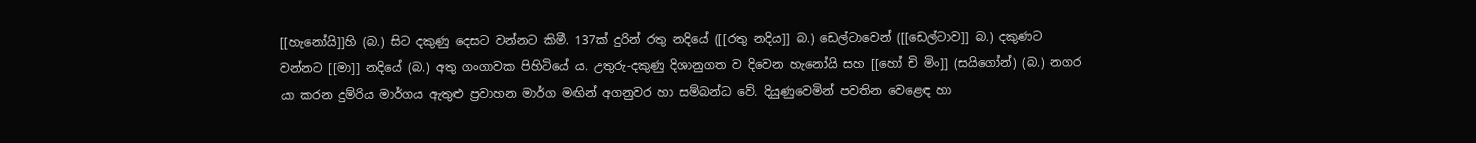[[හැනෝයි]]හි (බ.) සිට දකුණු දෙසට වන්නට කිමී. 137ක් දුරින් රතු නදියේ ([[රතු නදිය]] බ.) ඩෙල්ටාවෙන් ([[ඩෙල්ටාව]] බ.) දකුණට වන්නට [[මා]] නදියේ (බ.) අතු ගංගාවක පිහිටියේ ය. උතුරු-දකුණු දිශානුගත ව දිවෙන හැනෝයි සහ [[හෝ චි මිං]] (සයිගෝන්) (බ.) නගර යා කරන දුම්රිය මාර්ගය ඇතුළු ප්‍රවාහන මාර්ග මඟින් අගනුවර හා සම්බන්ධ වේ. දියුණුවෙමින් පවතින වෙළෙඳ හා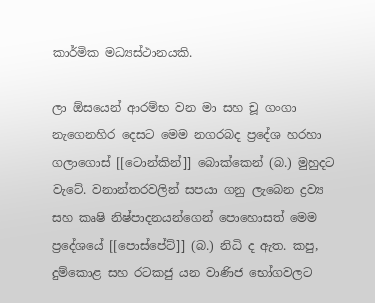කාර්මික මධ්‍යස්ථානයකි.

ලා ඕසයෙන් ආරම්භ වන මා සහ චූ ගංගා නැගෙනහිර දෙසට මෙම නගරබද ප්‍රදේශ හරහා ගලාගොස් [[ටොන්කින්]] බොක්කෙන් (බ.) මුහුදට වැටේ. වනාන්තරවලින් සපයා ගනු ලැබෙන ද්‍රව්‍ය සහ කෘෂි නිෂ්පාදනයන්ගෙන් පොහොසත් මෙම ප්‍රදේශයේ [[පොස්පේට්]] (බ.) නිධි ද ඇත. කපු, දුම්කොළ සහ රටකජු යන වාණිජ භෝගවලට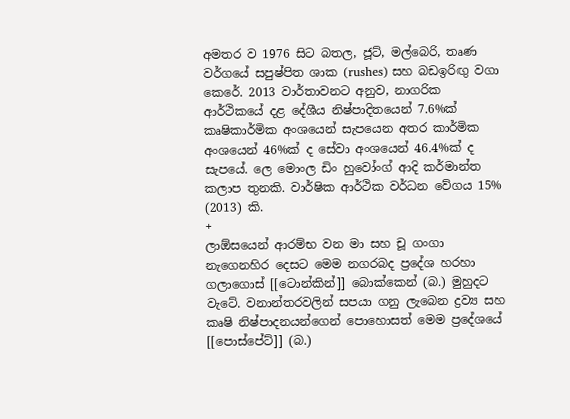අමතර ව 1976 සිට බතල, ජූට්, මල්බෙරි, තෘණ වර්ගයේ සපුෂ්පිත ශාක (rushes) සහ බඩඉරිඟු වගා කෙරේ. 2013 වාර්තාවනට අනුව, නාගරික ආර්ථිකයේ දළ දේශීය නිෂ්පාදිතයෙන් 7.6%ක් කෘෂිකාර්මික අංශයෙන් සැපයෙන අතර කාර්මික අංශයෙන් 46%ක් ද සේවා අංශයෙන් 46.4%ක් ද සැපයේ. ලෙ මොංල ඩිං හුවෝංග් ආදි කර්මාන්ත කලාප තුනකි. වාර්ෂික ආර්ථික වර්ධන වේගය 15% (2013) කි.
+
ලාඕසයෙන් ආරම්භ වන මා සහ චූ ගංගා නැගෙනහිර දෙසට මෙම නගරබද ප්‍රදේශ හරහා ගලාගොස් [[ටොන්කින්]] බොක්කෙන් (බ.) මුහුදට වැටේ. වනාන්තරවලින් සපයා ගනු ලැබෙන ද්‍රව්‍ය සහ කෘෂි නිෂ්පාදනයන්ගෙන් පොහොසත් මෙම ප්‍රදේශයේ [[පොස්පේට්]] (බ.)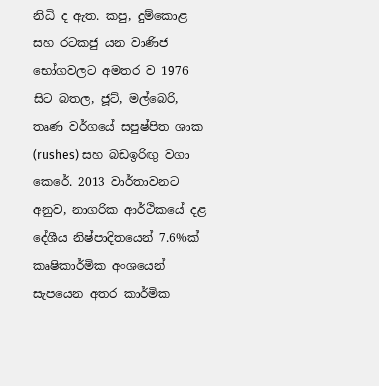නිධි ද ඇත. කපු, දුම්කොළ සහ රටකජු යන වාණිජ භෝගවලට අමතර ව 1976 සිට බතල, ජූට්, මල්බෙරි, තෘණ වර්ගයේ සපුෂ්පිත ශාක (rushes) සහ බඩඉරිඟු වගා කෙරේ. 2013 වාර්තාවනට අනුව, නාගරික ආර්ථිකයේ දළ දේශීය නිෂ්පාදිතයෙන් 7.6%ක් කෘෂිකාර්මික අංශයෙන් සැපයෙන අතර කාර්මික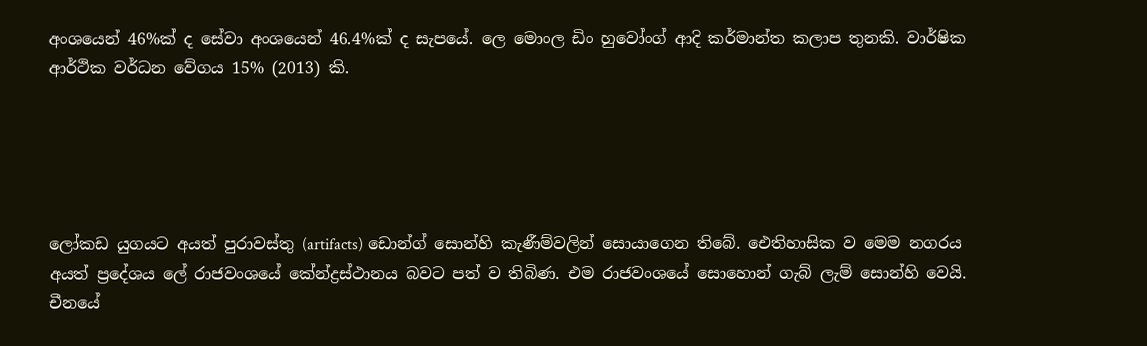අංශයෙන් 46%ක් ද සේවා අංශයෙන් 46.4%ක් ද සැපයේ. ලෙ මොංල ඩිං හුවෝංග් ආදි කර්මාන්ත කලාප තුනකි. වාර්ෂික ආර්ථික වර්ධන වේගය 15% (2013) කි.





ලෝකඩ යුගයට අයත් පුරාවස්තු (artifacts) ඩොන්ග් සොන්හි කැණීම්වලින් සොයාගෙන තිබේ. ඓතිහාසික ව මෙම නගරය අයත් ප්‍රදේශය ලේ රාජවංශයේ කේන්ද්‍රස්ථානය බවට පත් ව තිබිණ. එම රාජවංශයේ සොහොන් ගැබ් ලැම් සොන්හි වෙයි. චීනයේ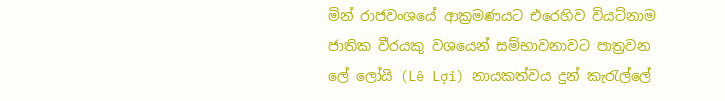මින් රාජවංශයේ ආක්‍රමණයට එරෙහිව වියට්නාම ජාතික වීරයකු වශයෙන් සම්භාවනාවට පාත්‍රවන ලේ ලෝයි (Lê Lợi) නායකත්වය දුන් කැරැල්ලේ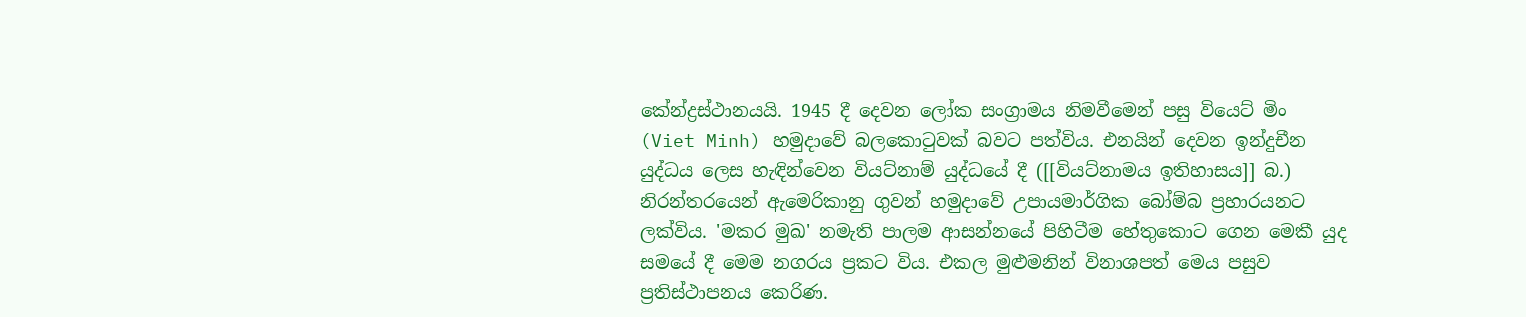කේන්ද්‍රස්ථානයයි. 1945 දී දෙවන ලෝක සංග්‍රාමය නිමවීමෙන් පසු වියෙට් මිං (Viet Minh) හමුදාවේ බලකොටුවක් බවට පත්විය. එනයින් දෙවන ඉන්දුචීන යුද්ධය ලෙස හැඳින්වෙන වියට්නාම් යුද්ධයේ දී ([[වියට්නාමය ඉතිහාසය]] බ.) නිරන්තරයෙන් ඇමෙරිකානු ගුවන් හමුදාවේ උපායමාර්ගික බෝම්බ ප්‍රහාරයනට ලක්විය. 'මකර මුඛ' නමැති පාලම ආසන්නයේ පිහිටීම හේතුකොට ගෙන මෙකී යුද සමයේ දී මෙම නගරය ප්‍රකට විය. එකල මුළුමනින් විනාශපත් මෙය පසුව ප්‍රතිස්ථාපනය කෙරිණ.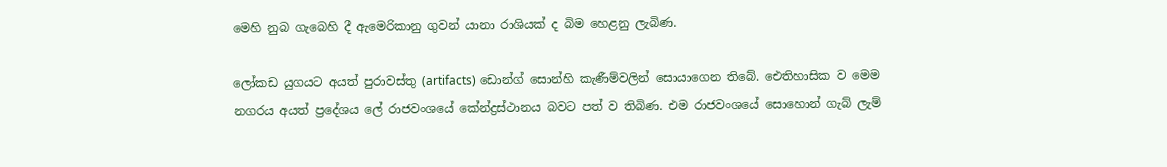මෙහි නුබ ගැබෙහි දී ඇමෙරිකානු ගුවන් යානා රාශියක් ද බිම හෙළනු ලැබිණ.

ලෝකඩ යුගයට අයත් පුරාවස්තු (artifacts) ඩොන්ග් සොන්හි කැණීම්වලින් සොයාගෙන තිබේ. ඓතිහාසික ව මෙම නගරය අයත් ප්‍රදේශය ලේ රාජවංශයේ කේන්ද්‍රස්ථානය බවට පත් ව තිබිණ. එම රාජවංශයේ සොහොන් ගැබ් ලැම්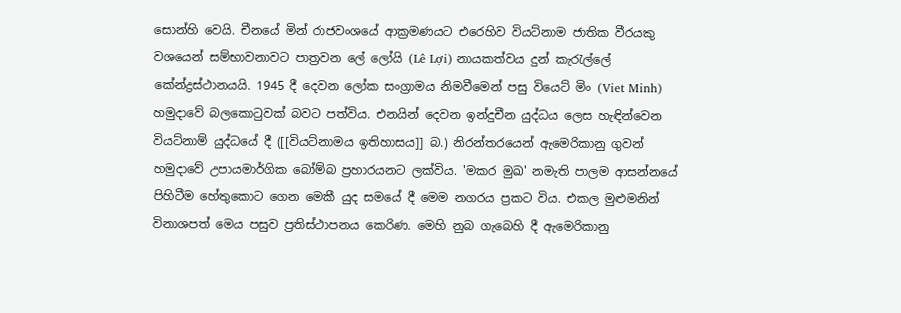සොන්හි වෙයි. චීනයේ මින් රාජවංශයේ ආක්‍රමණයට එරෙහිව වියට්නාම ජාතික වීරයකු වශයෙන් සම්භාවනාවට පාත්‍රවන ලේ ලෝයි (Lê Lợi) නායකත්වය දුන් කැරැල්ලේ කේන්ද්‍රස්ථානයයි. 1945 දී දෙවන ලෝක සංග්‍රාමය නිමවීමෙන් පසු වියෙට් මිං (Viet Minh) හමුදාවේ බලකොටුවක් බවට පත්විය. එනයින් දෙවන ඉන්දුචීන යුද්ධය ලෙස හැඳින්වෙන වියට්නාම් යුද්ධයේ දී ([[වියට්නාමය ඉතිහාසය]] බ.) නිරන්තරයෙන් ඇමෙරිකානු ගුවන් හමුදාවේ උපායමාර්ගික බෝම්බ ප්‍රහාරයනට ලක්විය. 'මකර මුඛ' නමැති පාලම ආසන්නයේ පිහිටීම හේතුකොට ගෙන මෙකී යුද සමයේ දී මෙම නගරය ප්‍රකට විය. එකල මුළුමනින් විනාශපත් මෙය පසුව ප්‍රතිස්ථාපනය කෙරිණ. මෙහි නුබ ගැබෙහි දී ඇමෙරිකානු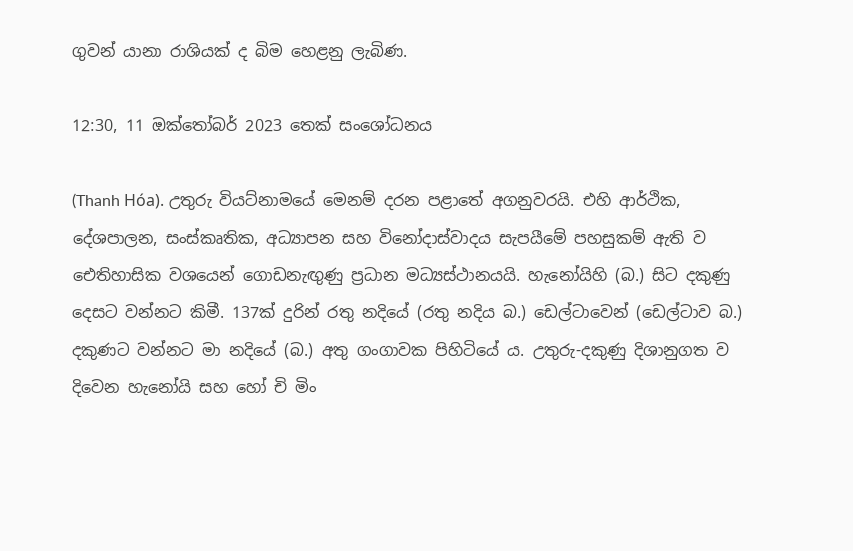ගුවන් යානා රාශියක් ද බිම හෙළනු ලැබිණ.

12:30, 11 ඔක්තෝබර් 2023 තෙක් සංශෝධනය

(Thanh Hóa). උතුරු වියට්නාමයේ මෙනම් දරන පළාතේ අගනුවරයි. එහි ආර්ථික, දේශපාලන, සංස්කෘතික, අධ්‍යාපන සහ විනෝදාස්වාදය සැපයීමේ පහසුකම් ඇති ව ඓතිහාසික වශයෙන් ගොඩනැඟුණු ප්‍රධාන මධ්‍යස්ථානයයි. හැනෝයිහි (බ.) සිට දකුණු දෙසට වන්නට කිමී. 137ක් දුරින් රතු නදියේ (රතු නදිය බ.) ඩෙල්ටාවෙන් (ඩෙල්ටාව බ.) දකුණට වන්නට මා නදියේ (බ.) අතු ගංගාවක පිහිටියේ ය. උතුරු-දකුණු දිශානුගත ව දිවෙන හැනෝයි සහ හෝ චි මිං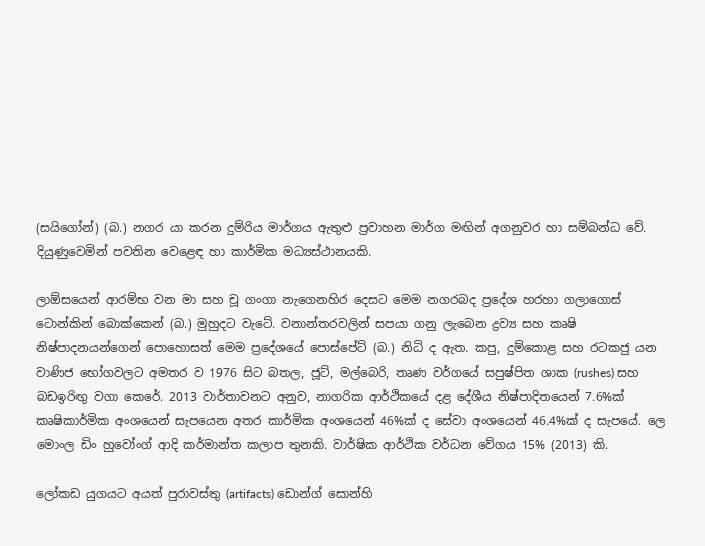(සයිගෝන්) (බ.) නගර යා කරන දුම්රිය මාර්ගය ඇතුළු ප්‍රවාහන මාර්ග මඟින් අගනුවර හා සම්බන්ධ වේ. දියුණුවෙමින් පවතින වෙළෙඳ හා කාර්මික මධ්‍යස්ථානයකි.

ලාඕසයෙන් ආරම්භ වන මා සහ චූ ගංගා නැගෙනහිර දෙසට මෙම නගරබද ප්‍රදේශ හරහා ගලාගොස් ටොන්කින් බොක්කෙන් (බ.) මුහුදට වැටේ. වනාන්තරවලින් සපයා ගනු ලැබෙන ද්‍රව්‍ය සහ කෘෂි නිෂ්පාදනයන්ගෙන් පොහොසත් මෙම ප්‍රදේශයේ පොස්පේට් (බ.) නිධි ද ඇත. කපු, දුම්කොළ සහ රටකජු යන වාණිජ භෝගවලට අමතර ව 1976 සිට බතල, ජූට්, මල්බෙරි, තෘණ වර්ගයේ සපුෂ්පිත ශාක (rushes) සහ බඩඉරිඟු වගා කෙරේ. 2013 වාර්තාවනට අනුව, නාගරික ආර්ථිකයේ දළ දේශීය නිෂ්පාදිතයෙන් 7.6%ක් කෘෂිකාර්මික අංශයෙන් සැපයෙන අතර කාර්මික අංශයෙන් 46%ක් ද සේවා අංශයෙන් 46.4%ක් ද සැපයේ. ලෙ මොංල ඩිං හුවෝංග් ආදි කර්මාන්ත කලාප තුනකි. වාර්ෂික ආර්ථික වර්ධන වේගය 15% (2013) කි.

ලෝකඩ යුගයට අයත් පුරාවස්තු (artifacts) ඩොන්ග් සොන්හි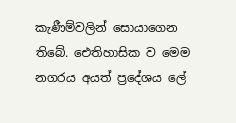කැණීම්වලින් සොයාගෙන තිබේ. ඓතිහාසික ව මෙම නගරය අයත් ප්‍රදේශය ලේ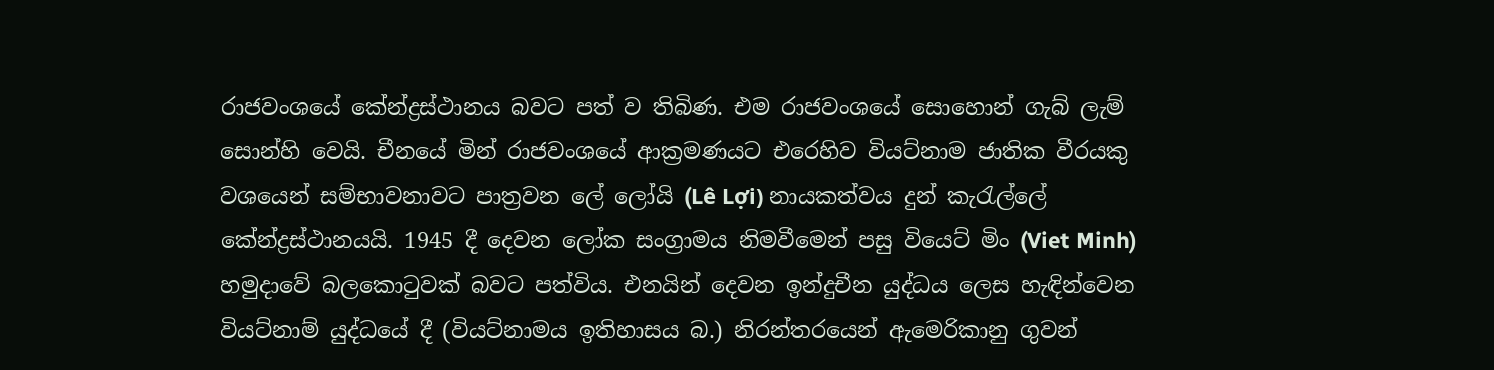රාජවංශයේ කේන්ද්‍රස්ථානය බවට පත් ව තිබිණ. එම රාජවංශයේ සොහොන් ගැබ් ලැම් සොන්හි වෙයි. චීනයේ මින් රාජවංශයේ ආක්‍රමණයට එරෙහිව වියට්නාම ජාතික වීරයකු වශයෙන් සම්භාවනාවට පාත්‍රවන ලේ ලෝයි (Lê Lợi) නායකත්වය දුන් කැරැල්ලේ කේන්ද්‍රස්ථානයයි. 1945 දී දෙවන ලෝක සංග්‍රාමය නිමවීමෙන් පසු වියෙට් මිං (Viet Minh) හමුදාවේ බලකොටුවක් බවට පත්විය. එනයින් දෙවන ඉන්දුචීන යුද්ධය ලෙස හැඳින්වෙන වියට්නාම් යුද්ධයේ දී (වියට්නාමය ඉතිහාසය බ.) නිරන්තරයෙන් ඇමෙරිකානු ගුවන්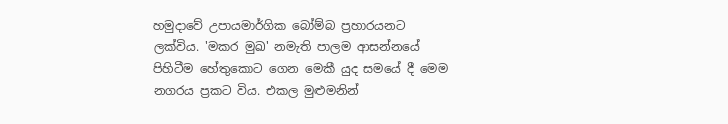හමුදාවේ උපායමාර්ගික බෝම්බ ප්‍රහාරයනට ලක්විය. 'මකර මුඛ' නමැති පාලම ආසන්නයේ පිහිටීම හේතුකොට ගෙන මෙකී යුද සමයේ දී මෙම නගරය ප්‍රකට විය. එකල මුළුමනින්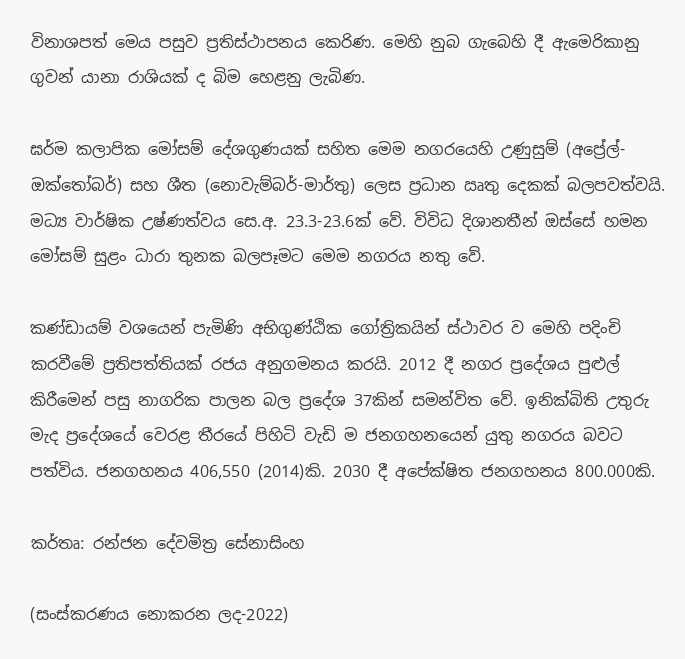විනාශපත් මෙය පසුව ප්‍රතිස්ථාපනය කෙරිණ. මෙහි නුබ ගැබෙහි දී ඇමෙරිකානු ගුවන් යානා රාශියක් ද බිම හෙළනු ලැබිණ.

ඝර්ම කලාපික මෝසම් දේශගුණයක් සහිත මෙම නගරයෙහි උණුසුම් (අප්‍රේල්-ඔක්තෝබර්) සහ ශීත (නොවැම්බර්-මාර්තු) ලෙස ප්‍රධාන ඍතු දෙකක් බලපවත්වයි. මධ්‍ය වාර්ෂික උෂ්ණත්වය සෙ.අ. 23.3-23.6ක් වේ. විවිධ දිශානතීන් ඔස්සේ හමන මෝසම් සුළං ධාරා තුනක බලපෑමට මෙම නගරය නතු වේ.

කණ්ඩායම් වශයෙන් පැමිණි අභිගුණ්ඨික ගෝත්‍රිකයින් ස්ථාවර ව මෙහි පදිංචි කරවීමේ ප්‍රතිපත්තියක් රජය අනුගමනය කරයි. 2012 දී නගර ප්‍රදේශය පුළුල් කිරීමෙන් පසු නාගරික පාලන බල ප්‍රදේශ 37කින් සමන්විත වේ. ඉනික්බිති උතුරු මැද ප්‍රදේශයේ වෙරළ තීරයේ පිහිටි වැඩි ම ජනගහනයෙන් යුතු නගරය බවට පත්විය. ජනගහනය 406,550 (2014)කි. 2030 දී අපේක්ෂිත ජනගහනය 800.000කි.

කර්තෘ: රන්ජන දේවමිත්‍ර සේනාසිංහ

(සංස්කරණය නොකරන ලද-2022)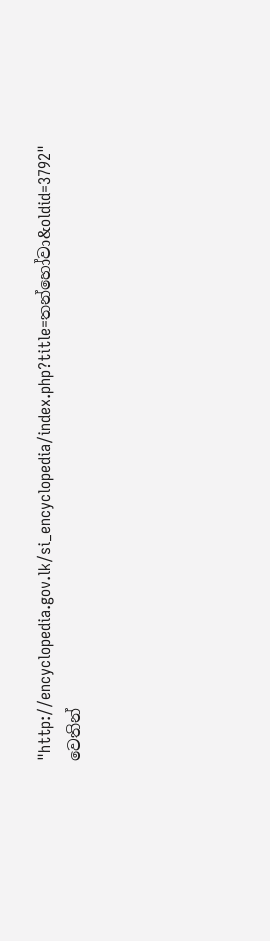"http://encyclopedia.gov.lk/si_encyclopedia/index.php?title=තන්හෝවා&oldid=3792" වෙතින්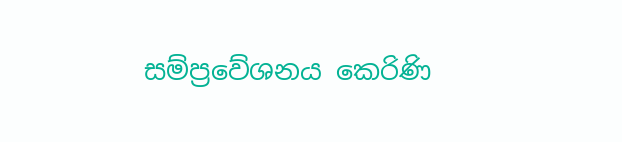සම්ප්‍රවේශනය කෙරිණි